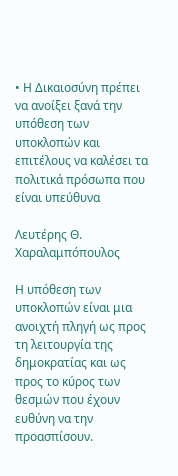• Η Δικαιοσύνη πρέπει να ανοίξει ξανά την υπόθεση των υποκλοπών και επιτέλους να καλέσει τα πολιτικά πρόσωπα που είναι υπεύθυνα

Λευτέρης Θ. Χαραλαμπόπουλος

Η υπόθεση των υποκλοπών είναι μια ανοιχτή πληγή ως προς τη λειτουργία της δημοκρατίας και ως προς το κύρος των θεσμών που έχουν ευθύνη να την προασπίσουν.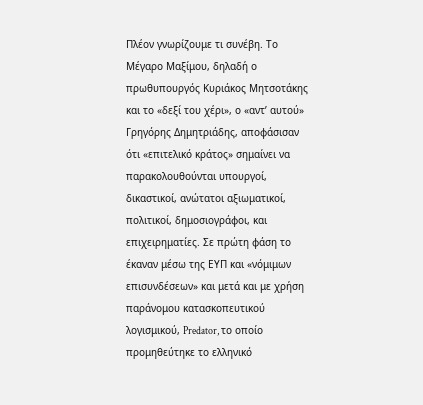Πλέον γνωρίζουμε τι συνέβη. Το Μέγαρο Μαξίμου, δηλαδή ο πρωθυπουργός Κυριάκος Μητσοτάκης και το «δεξί του χέρι», ο «αντ’ αυτού» Γρηγόρης Δημητριάδης, αποφάσισαν ότι «επιτελικό κράτος» σημαίνει να παρακολουθούνται υπουργοί, δικαστικοί, ανώτατοι αξιωματικοί, πολιτικοί, δημοσιογράφοι, και επιχειρηματίες. Σε πρώτη φάση το έκαναν μέσω της ΕΥΠ και «νόμιμων επισυνδέσεων» και μετά και με χρήση παράνομου κατασκοπευτικού λογισμικού, Predator, το οποίο προμηθεύτηκε το ελληνικό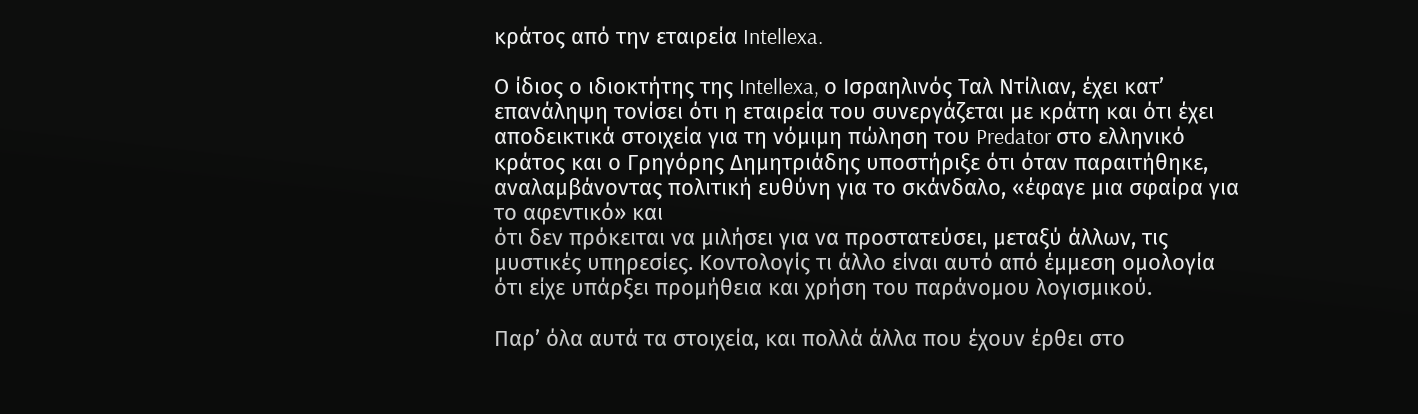κράτος από την εταιρεία Intellexa.

Ο ίδιος ο ιδιοκτήτης της Intellexa, ο Ισραηλινός Ταλ Ντίλιαν, έχει κατ’ επανάληψη τονίσει ότι η εταιρεία του συνεργάζεται με κράτη και ότι έχει αποδεικτικά στοιχεία για τη νόμιμη πώληση του Predator στο ελληνικό κράτος και ο Γρηγόρης Δημητριάδης υποστήριξε ότι όταν παραιτήθηκε, αναλαμβάνοντας πολιτική ευθύνη για το σκάνδαλο, «έφαγε μια σφαίρα για το αφεντικό» και
ότι δεν πρόκειται να μιλήσει για να προστατεύσει, μεταξύ άλλων, τις μυστικές υπηρεσίες. Κοντολογίς τι άλλο είναι αυτό από έμμεση ομολογία ότι είχε υπάρξει προμήθεια και χρήση του παράνομου λογισμικού.

Παρ’ όλα αυτά τα στοιχεία, και πολλά άλλα που έχουν έρθει στο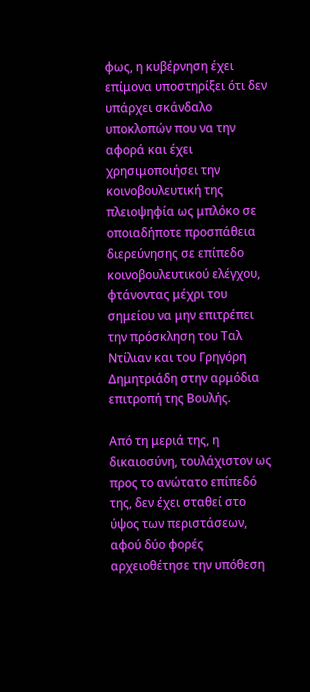φως, η κυβέρνηση έχει επίμονα υποστηρίξει ότι δεν υπάρχει σκάνδαλο υποκλοπών που να την αφορά και έχει χρησιμοποιήσει την κοινοβουλευτική της πλειοψηφία ως μπλόκο σε οποιαδήποτε προσπάθεια διερεύνησης σε επίπεδο κοινοβουλευτικού ελέγχου, φτάνοντας μέχρι του σημείου να μην επιτρέπει την πρόσκληση του Ταλ Ντίλιαν και του Γρηγόρη Δημητριάδη στην αρμόδια επιτροπή της Βουλής.

Από τη μεριά της, η δικαιοσύνη, τουλάχιστον ως προς το ανώτατο επίπεδό της, δεν έχει σταθεί στο ύψος των περιστάσεων, αφού δύο φορές αρχειοθέτησε την υπόθεση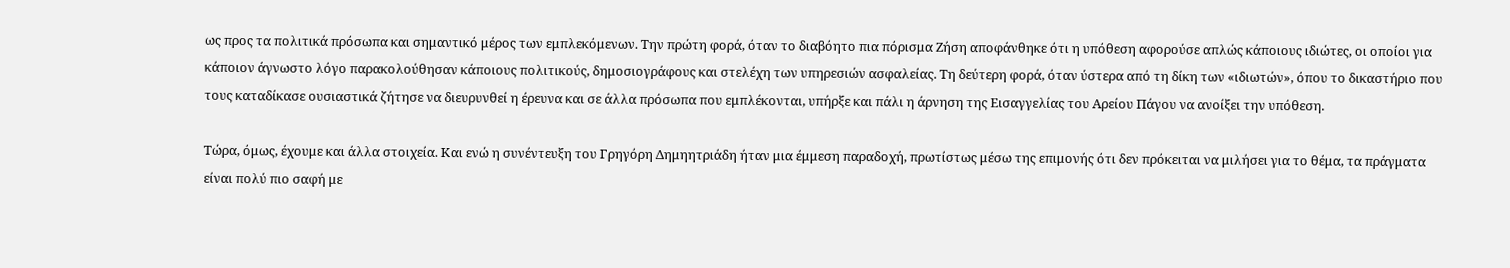ως προς τα πολιτικά πρόσωπα και σημαντικό μέρος των εμπλεκόμενων. Την πρώτη φορά, όταν το διαβόητο πια πόρισμα Ζήση αποφάνθηκε ότι η υπόθεση αφορούσε απλώς κάποιους ιδιώτες, οι οποίοι για κάποιον άγνωστο λόγο παρακολούθησαν κάποιους πολιτικούς, δημοσιογράφους και στελέχη των υπηρεσιών ασφαλείας. Τη δεύτερη φορά, όταν ύστερα από τη δίκη των «ιδιωτών», όπου το δικαστήριο που τους καταδίκασε ουσιαστικά ζήτησε να διευρυνθεί η έρευνα και σε άλλα πρόσωπα που εμπλέκονται, υπήρξε και πάλι η άρνηση της Εισαγγελίας του Αρείου Πάγου να ανοίξει την υπόθεση.

Τώρα, όμως, έχουμε και άλλα στοιχεία. Και ενώ η συνέντευξη του Γρηγόρη Δημηητριάδη ήταν μια έμμεση παραδοχή, πρωτίστως μέσω της επιμονής ότι δεν πρόκειται να μιλήσει για το θέμα, τα πράγματα είναι πολύ πιο σαφή με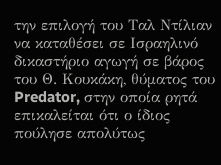την επιλογή του Ταλ Ντίλιαν να καταθέσει σε Ισραηλινό δικαστήριο αγωγή σε βάρος του Θ. Κουκάκη, θύματος του Predator, στην οποία ρητά επικαλείται ότι ο ίδιος πούλησε απολύτως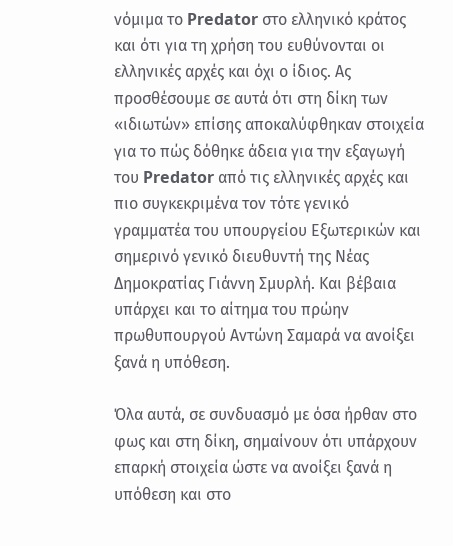νόμιμα το Predator στο ελληνικό κράτος και ότι για τη χρήση του ευθύνονται οι ελληνικές αρχές και όχι ο ίδιος. Ας προσθέσουμε σε αυτά ότι στη δίκη των «ιδιωτών» επίσης αποκαλύφθηκαν στοιχεία για το πώς δόθηκε άδεια για την εξαγωγή του Predator από τις ελληνικές αρχές και πιο συγκεκριμένα τον τότε γενικό γραμματέα του υπουργείου Εξωτερικών και σημερινό γενικό διευθυντή της Νέας Δημοκρατίας Γιάννη Σμυρλή. Και βέβαια υπάρχει και το αίτημα του πρώην πρωθυπουργού Αντώνη Σαμαρά να ανοίξει ξανά η υπόθεση.

Όλα αυτά, σε συνδυασμό με όσα ήρθαν στο φως και στη δίκη, σημαίνουν ότι υπάρχουν επαρκή στοιχεία ώστε να ανοίξει ξανά η υπόθεση και στο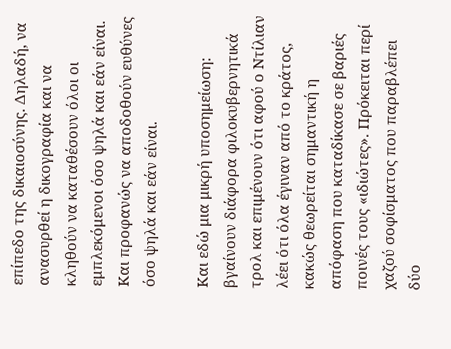επίπεδο της δικαιοσύνης. Δηλαδή, να ανασυρθεί η δικογραφία και να κληθούν να καταθέσουν όλοι οι εμπλεκόμενοι όσο ψηλά και εάν είναι. Και προφανώς να αποδοθούν ευθύνες όσο ψηλά και εάν είναι.

Και εδώ μια μικρή υποσημείωση: βγαίνουν διάφορα φιλοκυβερνητικά τρολ και επιμένουν ότι αφού ο Ντίλιαν λέει ότι όλα έγιναν από το κράτος, κακώς θεωρείται σημαντική η απόφαση που καταδίκασε σε βαριές ποινές τους «ιδιώτες». Πρόκειται περί χαζού σοφίσματος που παραβλέπει δύο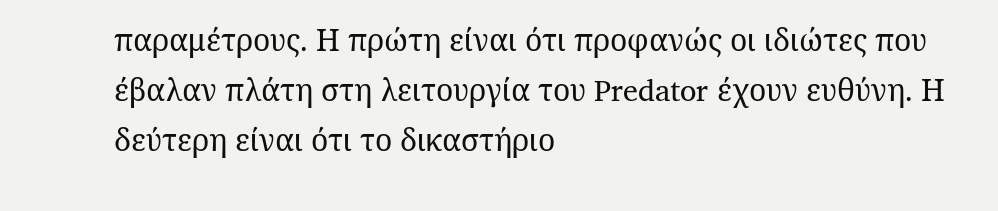παραμέτρους. Η πρώτη είναι ότι προφανώς οι ιδιώτες που έβαλαν πλάτη στη λειτουργία του Predator έχουν ευθύνη. Η δεύτερη είναι ότι το δικαστήριο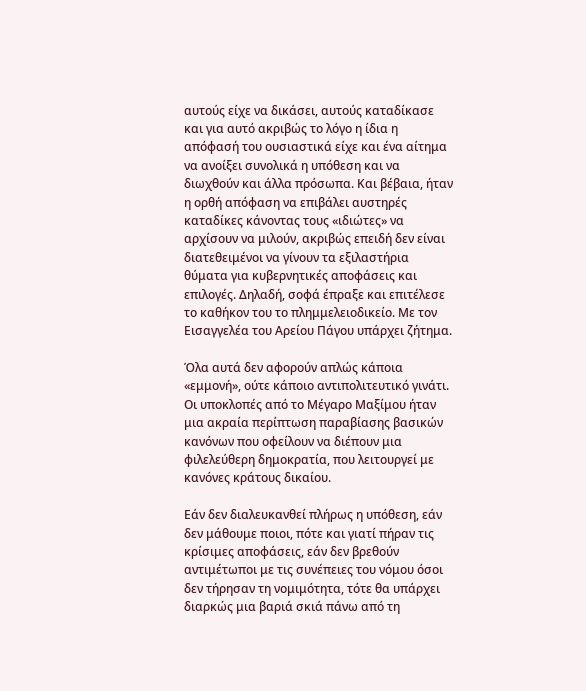αυτούς είχε να δικάσει, αυτούς καταδίκασε και για αυτό ακριβώς το λόγο η ίδια η απόφασή του ουσιαστικά είχε και ένα αίτημα να ανοίξει συνολικά η υπόθεση και να διωχθούν και άλλα πρόσωπα. Και βέβαια, ήταν η ορθή απόφαση να επιβάλει αυστηρές καταδίκες κάνοντας τους «ιδιώτες» να αρχίσουν να μιλούν, ακριβώς επειδή δεν είναι διατεθειμένοι να γίνουν τα εξιλαστήρια θύματα για κυβερνητικές αποφάσεις και επιλογές. Δηλαδή, σοφά έπραξε και επιτέλεσε το καθήκον του το πλημμελειοδικείο. Με τον Εισαγγελέα του Αρείου Πάγου υπάρχει ζήτημα.

Όλα αυτά δεν αφορούν απλώς κάποια «εμμονή», ούτε κάποιο αντιπολιτευτικό γινάτι. Οι υποκλοπές από το Μέγαρο Μαξίμου ήταν μια ακραία περίπτωση παραβίασης βασικών κανόνων που οφείλουν να διέπουν μια φιλελεύθερη δημοκρατία, που λειτουργεί με κανόνες κράτους δικαίου.

Εάν δεν διαλευκανθεί πλήρως η υπόθεση, εάν δεν μάθουμε ποιοι, πότε και γιατί πήραν τις κρίσιμες αποφάσεις, εάν δεν βρεθούν αντιμέτωποι με τις συνέπειες του νόμου όσοι δεν τήρησαν τη νομιμότητα, τότε θα υπάρχει διαρκώς μια βαριά σκιά πάνω από τη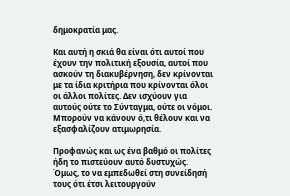δημοκρατία μας.

Και αυτή η σκιά θα είναι ότι αυτοί που έχουν την πολιτική εξουσία, αυτοί που ασκούν τη διακυβέρνηση, δεν κρίνονται με τα ίδια κριτήρια που κρίνονται όλοι οι άλλοι πολίτες. Δεν ισχύουν για αυτούς ούτε το Σύνταγμα, ούτε οι νόμοι. Μπορούν να κάνουν ό,τι θέλουν και να εξασφαλίζουν ατιμωρησία.

Προφανώς και ως ένα βαθμό οι πολίτες ήδη το πιστεύουν αυτό δυστυχώς. Όμως, το να εμπεδωθεί στη συνείδησή τους ότι έτσι λειτουργούν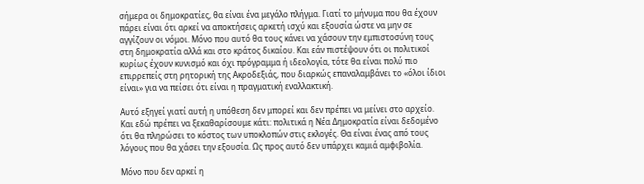σήμερα οι δημοκρατίες, θα είναι ένα μεγάλο πλήγμα. Γιατί το μήνυμα που θα έχουν πάρει είναι ότι αρκεί να αποκτήσεις αρκετή ισχύ και εξουσία ώστε να μην σε αγγίζουν οι νόμοι. Μόνο που αυτό θα τους κάνει να χάσουν την εμπιστοσύνη τους στη δημοκρατία αλλά και στο κράτος δικαίου. Και εάν πιστέψουν ότι οι πολιτικοί κυρίως έχουν κυνισμό και όχι πρόγραμμα ή ιδεολογία, τότε θα είναι πολύ πιο επιρρεπείς στη ρητορική της Ακροδεξιάς, που διαρκώς επαναλαμβάνει το «όλοι ίδιοι είναι» για να πείσει ότι είναι η πραγματική εναλλακτική.

Αυτό εξηγεί γιατί αυτή η υπόθεση δεν μπορεί και δεν πρέπει να μείνει στο αρχείο. Και εδώ πρέπει να ξεκαθαρίσουμε κάτι: πολιτικά η Νέα Δημοκρατία είναι δεδομένο ότι θα πληρώσει το κόστος των υποκλοπών στις εκλογές. Θα είναι ένας από τους λόγους που θα χάσει την εξουσία. Ως προς αυτό δεν υπάρχει καμιά αμφιβολία.

Μόνο που δεν αρκεί η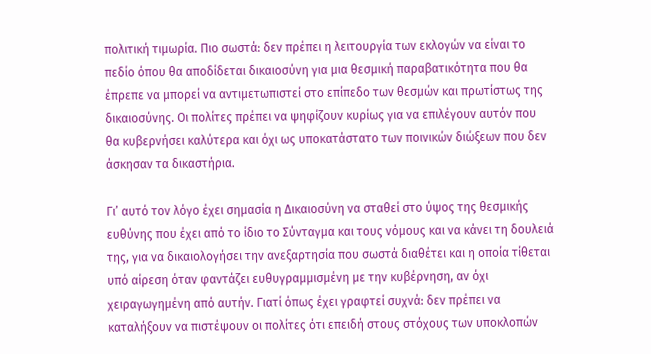πολιτική τιμωρία. Πιο σωστά: δεν πρέπει η λειτουργία των εκλογών να είναι το πεδίο όπου θα αποδίδεται δικαιοσύνη για μια θεσμική παραβατικότητα που θα έπρεπε να μπορεί να αντιμετωπιστεί στο επίπεδο των θεσμών και πρωτίστως της δικαιοσύνης. Οι πολίτες πρέπει να ψηφίζουν κυρίως για να επιλέγουν αυτόν που θα κυβερνήσει καλύτερα και όχι ως υποκατάστατο των ποινικών διώξεων που δεν άσκησαν τα δικαστήρια.

Γι’ αυτό τον λόγο έχει σημασία η Δικαιοσύνη να σταθεί στο ύψος της θεσμικής ευθύνης που έχει από το ίδιο το Σύνταγμα και τους νόμους και να κάνει τη δουλειά της, για να δικαιολογήσει την ανεξαρτησία που σωστά διαθέτει και η οποία τίθεται υπό αίρεση όταν φαντάζει ευθυγραμμισμένη με την κυβέρνηση, αν όχι χειραγωγημένη από αυτήν. Γιατί όπως έχει γραφτεί συχνά: δεν πρέπει να καταλήξουν να πιστέψουν οι πολίτες ότι επειδή στους στόχους των υποκλοπών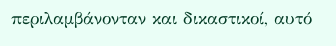περιλαμβάνονταν και δικαστικοί, αυτό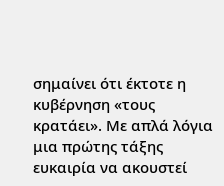σημαίνει ότι έκτοτε η κυβέρνηση «τους κρατάει». Με απλά λόγια μια πρώτης τάξης ευκαιρία να ακουστεί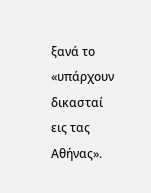ξανά το «υπάρχουν δικασταί εις τας Αθήνας».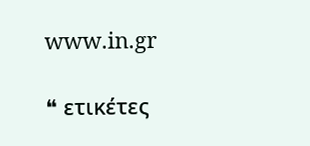www.in.gr

❝ ετικέτες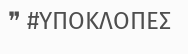❞ #ΥΠΟΚΛΟΠΕΣ